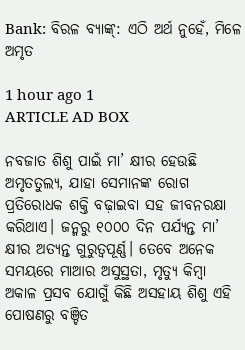Bank: ବିରଳ ବ୍ୟାଙ୍କ୍‌: ଏଠି ଅର୍ଥ ନୁହେଁ, ମିଳେ ଅମୃତ

1 hour ago 1
ARTICLE AD BOX

ନବଜାତ ଶିଶୁ ପାଇଁ ମା’ କ୍ଷୀର ହେଉଛି ଅମୃତତୁଲ୍ୟ, ଯାହା ସେମାନଙ୍କ ରୋଗ ପ୍ରତିରୋଧକ ଶକ୍ତି ବଢ଼ାଇବା ସହ ଜୀବନରକ୍ଷା କରିଥାଏ। ଜନ୍ମରୁ ୧୦୦୦ ଦିନ ପର୍ଯ୍ୟନ୍ତ ମା’ କ୍ଷୀର ଅତ୍ୟନ୍ତ ଗୁରୁତ୍ବପୂର୍ଣ୍ଣ। ତେବେ ଅନେକ ସମୟରେ ମାଆର ଅସୁସ୍ଥତା, ମୃତ୍ୟୁ କିମ୍ବା ଅକାଳ ପ୍ରସବ ଯୋଗୁଁ କିଛି ଅସହାୟ ଶିଶୁ ଏହି ପୋଷଣରୁ ବଞ୍ଚିତ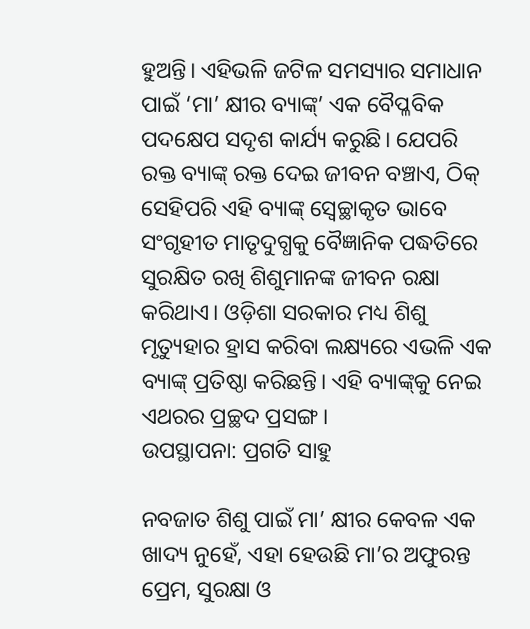ହୁଅନ୍ତି। ଏହିଭଳି ଜଟିଳ ସମସ୍ୟାର ସମାଧାନ ପାଇଁ ‘ମା’ କ୍ଷୀର ବ୍ୟାଙ୍କ୍’ ଏକ ବୈପ୍ଳବିକ ପଦକ୍ଷେପ ସଦୃଶ କାର୍ଯ୍ୟ କରୁଛି। ଯେପରି ରକ୍ତ ବ୍ୟାଙ୍କ୍ ରକ୍ତ ଦେଇ ଜୀବନ ବଞ୍ଚାଏ, ଠିକ୍ ସେହିପରି ଏହି ବ୍ୟାଙ୍କ୍ ସ୍ବେଚ୍ଛାକୃତ ଭାବେ ସଂଗୃହୀତ ମାତୃଦୁଗ୍ଧକୁ ବୈଜ୍ଞାନିକ ପଦ୍ଧତିରେ ସୁରକ୍ଷିତ ରଖି ଶିଶୁମାନଙ୍କ ଜୀବନ ରକ୍ଷା କରିଥାଏ। ଓଡ଼ିଶା ସରକାର ମଧ୍ୟ ଶିଶୁ ମୃତ୍ୟୁହାର ହ୍ରାସ କରିବା ଲକ୍ଷ୍ୟରେ ଏଭଳି ଏକ ବ୍ୟାଙ୍କ୍ ପ୍ରତିଷ୍ଠା କରିଛନ୍ତି। ଏହି ବ୍ୟାଙ୍କ୍‌କୁ ନେଇ ଏଥରର ପ୍ରଚ୍ଛଦ ପ୍ରସଙ୍ଗ।
ଉପସ୍ଥାପନା: ପ୍ରଗତି ସାହୁ

ନବଜାତ ଶିଶୁ ପାଇଁ ମା’ କ୍ଷୀର କେବଳ ଏକ ଖାଦ୍ୟ ନୁହେଁ, ଏହା ହେଉଛି ମା’ର ଅଫୁରନ୍ତ ପ୍ରେମ, ସୁରକ୍ଷା ଓ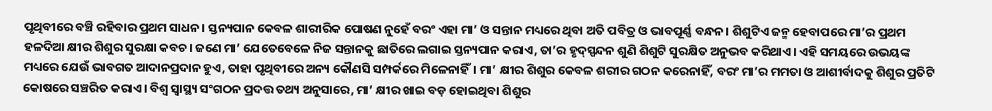ପୃଥିବୀରେ ବଞ୍ଚି ରହିବାର ପ୍ରଥମ ସାଧନ। ସ୍ତନ୍ୟପାନ କେବଳ ଶାରୀରିକ ପୋଷଣ ନୁହେଁ ବରଂ ଏହା ମା’ ଓ ସନ୍ତାନ ମଧ୍ୟରେ ଥିବା ଅତି ପବିତ୍ର ଓ ଭାବପୂର୍ଣ୍ଣ ବନ୍ଧନ। ଶିଶୁଟିଏ ଜନ୍ମ ହେବାପରେ ମା’ର ପ୍ରଥମ ହଳଦିଆ କ୍ଷୀର ଶିଶୁର ସୁରକ୍ଷା କବଚ। ଜଣେ ମା’ ଯେତେବେଳେ ନିଜ ସନ୍ତାନକୁ ଛାତିରେ ଲଗାଇ ସ୍ତନ୍ୟପାନ କରାଏ, ତା’ର ହୃଦ୍‌ସ୍ପନ୍ଦନ ଶୁଣି ଶିଶୁଟି ସୁରକ୍ଷିତ ଅନୁଭବ କରିଥାଏ। ଏହି ସମୟରେ ଉଭୟଙ୍କ ମଧ୍ୟରେ ଯେଉଁ ଭାବଗତ ଆଦାନପ୍ରଦାନ ହୁଏ, ତାହା ପୃଥିବୀରେ ଅନ୍ୟ କୌଣସି ସମ୍ପର୍କରେ ମିଳେନାହିଁ। ମା’ କ୍ଷୀର ଶିଶୁର କେବଳ ଶରୀର ଗଠନ କରେନାହିଁ, ବରଂ ମା’ର ମମତା ଓ ଆଶୀର୍ବାଦକୁ ଶିଶୁର ପ୍ରତିଟି କୋଷରେ ସଞ୍ଚରିତ କରାଏ। ବିଶ୍ୱ ସ୍ୱାସ୍ଥ୍ୟ ସଂଗଠନ ପ୍ରଦତ୍ତ ତଥ୍ୟ ଅନୁସାରେ, ମା’ କ୍ଷୀର ଖାଇ ବଡ଼ ହୋଇଥିବା ଶିଶୁର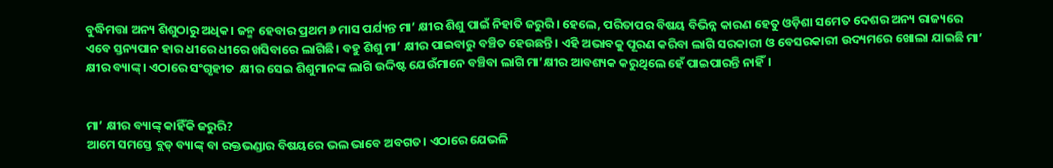ବୁଦ୍ଧିମତ୍ତା ଅନ୍ୟ ଶିଶୁଠାରୁ ଅଧିକ। ଜନ୍ମ ହେବାର ପ୍ରଥମ ୬ ମାସ ପର୍ଯ୍ୟନ୍ତ ମା’ କ୍ଷୀର ଶିଶୁ ପାଇଁ ନିହାତି ଜରୁରି। ହେଲେ, ପରିତାପର ବିଷୟ ବିଭିନ୍ନ କାରଣ ହେତୁ ଓଡ଼ିଶା ସମେତ ଦେଶର ଅନ୍ୟ ରାଜ୍ୟରେ ଏବେ ସ୍ତନ୍ୟପାନ ହାର ଧୀରେ ଧୀରେ ଖସିବାରେ ଲାଗିଛି। ବହୁ ଶିଶୁ ମା’ କ୍ଷୀର ପା‌ଇବାରୁ ବଞ୍ଚିତ ହେଉଛନ୍ତି। ଏହି ଅଭାବକୁ ପୂରଣ କରିବା ଲାଗି ସରକାରୀ ଓ ବେସରକାରୀ ଉଦ୍ୟମରେ ଖୋଲା ଯାଇଛି ମା’ କ୍ଷୀର ବ୍ୟାଙ୍କ୍‌। ଏଠାରେ ସଂଗୃହୀତ  କ୍ଷୀର ସେଇ ଶିଶୁମାନଙ୍କ ଲାଗି ଉଦ୍ଦିଷ୍ଟ ଯେଉଁମାନେ ବଞ୍ଚିବା ଲାଗି ମା’କ୍ଷୀର ଆବଶ୍ୟକ କରୁଥିଲେ ହେଁ ପାଇପାରନ୍ତି ନାହିଁ।


ମା’ କ୍ଷୀର ବ୍ୟାଙ୍କ୍‌ କାହିଁକି ଜରୁରି?
ଆମେ ସମସ୍ତେ ବ୍ଲଡ୍‌ ବ୍ୟାଙ୍କ୍‌ ବା ରକ୍ତଭଣ୍ଡାର ବିଷୟରେ ଭଲ ଭାବେ ଅବଗତ। ଏଠାରେ ଯେଭଳି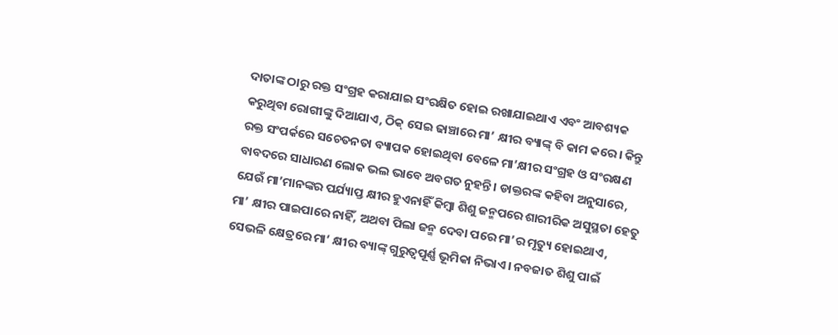ଦାତାଙ୍କ ଠାରୁ ରକ୍ତ ସଂଗ୍ରହ କରାଯାଇ ସଂରକ୍ଷିତ ହୋଇ ରଖାଯାଇଥାଏ ଏବଂ ଆବଶ୍ୟକ କରୁଥିବା ରୋଗୀଙ୍କୁ ଦିଆଯାଏ, ଠିକ୍‌ ସେଇ ଢାଞ୍ଚାରେ ମା’ କ୍ଷୀର ବ୍ୟାଙ୍କ୍‌ ବି କାମ କରେ। କିନ୍ତୁ ରକ୍ତ ସଂପର୍କରେ ସଚେତନତା ବ୍ୟାପକ ହୋଇଥିବା ବେଳେ ମା’କ୍ଷୀର ସଂଗ୍ରହ ଓ ସଂରକ୍ଷଣ ବାବଦରେ ସାଧାରଣ ଲୋକ ଭଲ ଭାବେ ଅବଗତ ନୁହନ୍ତି। ଡାକ୍ତରଙ୍କ କହିବା ଅନୁସାରେ, ଯେଉଁ ମା’ମାନଙ୍କର ପର୍ଯ୍ୟାପ୍ତ କ୍ଷୀର ହୁଏନାହିଁ କିମ୍ବା ଶିଶୁ ଜନ୍ମପରେ ଶାରୀରିକ ଅସୁସ୍ଥତା ହେତୁ ମା’ କ୍ଷୀର ପାଇପାରେ ନାହିଁ, ଅଥବା ପିଲା ଜନ୍ମ ଦେବା ପରେ ମା’ର ମୃତ୍ୟୁ ହୋଇଥାଏ, ସେଭଳି କ୍ଷେତ୍ରରେ ମା’ କ୍ଷୀର ବ୍ୟାଙ୍କ୍‌ ଗୁରୁତ୍ବପୂର୍ଣ୍ଣ ଭୂମିକା ନିଭାଏ। ନବଜାତ ଶିଶୁ ପାଇଁ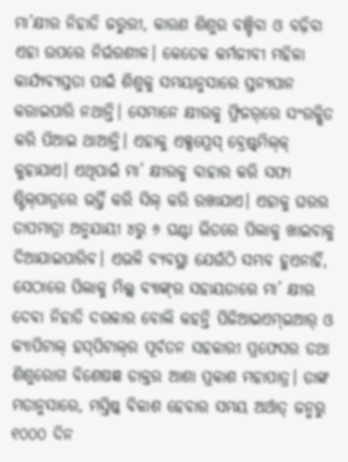ମା’କ୍ଷୀର ନିହାତି ଜରୁରୀ, କାରଣ ଶିଶୁର ବଞ୍ଚିବା ଓ ବଢ଼ିବା ଏହା ଉପରେ ନିର୍ଭରଶୀଳ। କେତେକ କର୍ମଜୀବୀ ମହିଳା କାର୍ଯ୍ୟବ୍ୟସ୍ତତା ପାଇଁ ଶିଶୁକୁ ସମୟାନୁସାରେ ସ୍ତନ୍ୟପାନ କରାଇପାରି ନଥାନ୍ତି। ସେମାନେ କ୍ଷୀରକୁ ଫ୍ରିଜର୍‌ରେ ସଂରକ୍ଷିତ କରି ପିଆଇ ଥାଆନ୍ତି। ଏହାକୁ ଏକ୍ସପ୍ରେସ୍‌ ବ୍ରେଷ୍ଟ୍‌ମିଲ୍‌କ୍‌ କୁହାଯାଏ। ଏଥିପାଇଁ ମା’ କ୍ଷୀରକୁ ବାହାର କରି ସଫା ଷ୍ଟିଲ୍‌ପାତ୍ରରେ ଭର୍ତ୍ତି କରି ସିଲ୍‌ କରି ରଖାଯାଏ। ଏହାକୁ ଘରର ତାପମାତ୍ରା ଅନୁଯାୟୀ ୪ରୁ ୬ ଘଣ୍ଟା ଭିତରେ ପିଲାକୁ ଖାଇବାକୁ ଦିଆଯାଇପାରିବ। ଏଭଳି ବ୍ୟବସ୍ଥା ଯେଉଁଠି ସମ୍ଭବ ହୁଏନାହିଁ, ସେଠାରେ ପିଲାକୁ ମିଲ୍କ୍‌ ବ୍ୟାଙ୍କ୍‌ର ସହାୟତାରେ ମା’ କ୍ଷୀର ଦେବା ନିହାତି ଦରକାର ବୋଲି କହନ୍ତି ପିଜିଆଇଏମ୍‌ଇଆର୍‌ ଓ କ୍ୟାପିଟାଲ୍‌ ହସ୍‌ପିଟାଲ୍‌ର ପୂର୍ବତନ ସହକାରୀ ପ୍ରଫେସର ତଥା ଶିଶୁରୋଗ ବିଶେଷଜ୍ଞ ଡାକ୍ତର ଆଶା ପ୍ରକାଶ ମହାପାତ୍ର। ତାଙ୍କ ମତାନୁସାରେ, ମସ୍ତିଷ୍କ ବିକାଶ ହେବାର ସମୟ ଅର୍ଥାତ୍ ଜନ୍ମରୁ ୧୦୦୦ ଦିନ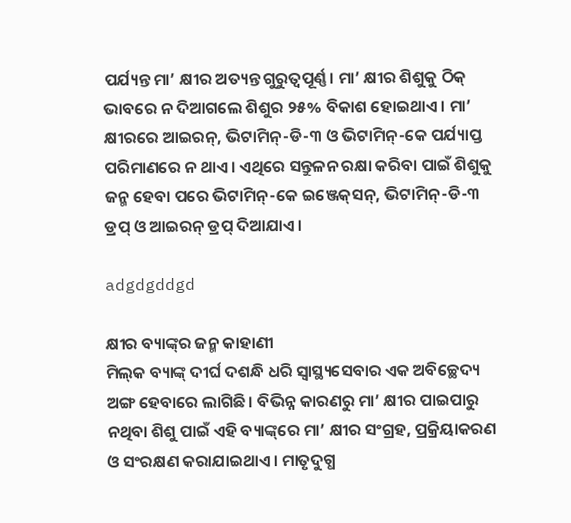ପର୍ଯ୍ୟନ୍ତ ମା’ କ୍ଷୀର ଅତ୍ୟନ୍ତ ଗୁରୁତ୍ବପୂର୍ଣ୍ଣ। ମା’ କ୍ଷୀର ଶିଶୁକୁ ଠିକ୍‌ ଭାବରେ ନ ଦିଆଗଲେ ଶିଶୁର ୨୫% ବିକାଶ ହୋଇଥାଏ। ମା’ କ୍ଷୀରରେ ଆଇରନ୍, ଭିଟାମିନ୍‌-ଡି-୩ ଓ ଭିଟାମିନ୍-କେ ପର୍ଯ୍ୟାପ୍ତ ପରିମାଣରେ ନ ଥାଏ। ଏଥିରେ ସନ୍ତୁଳନ ରକ୍ଷା କରିବା ପାଇଁ ଶିଶୁକୁ ଜନ୍ମ ହେବା ପରେ ଭିଟାମିନ୍-କେ ଇଞ୍ଜେକ୍‌ସନ୍‌, ଭିଟାମିନ୍-ଡି-୩ ଡ୍ରପ୍ ଓ ଆଇରନ୍ ଡ୍ରପ୍ ଦିଆଯାଏ।

adgdgddgd

କ୍ଷୀର ବ୍ୟାଙ୍କ୍‌ର ଜନ୍ମ କାହାଣୀ
ମିଲ୍‌କ ବ୍ୟାଙ୍କ୍‌ ଦୀର୍ଘ ଦଶନ୍ଧି ଧରି ସ୍ୱାସ୍ଥ୍ୟସେବାର ଏକ ଅବିଚ୍ଛେଦ୍ୟ ଅଙ୍ଗ ହେବାରେ ଲାଗିଛି। ବିଭିନ୍ନ କାରଣରୁ ମା’ କ୍ଷୀର ପାଇପାରୁ ନଥିବା ଶିଶୁ ପାଇଁ ଏହି ବ୍ୟାଙ୍କ୍‌ରେ ମା’ କ୍ଷୀର ସଂଗ୍ରହ, ପ୍ରକ୍ରିୟାକରଣ ଓ ସଂରକ୍ଷଣ କରାଯାଇଥାଏ। ମାତୃଦୁଗ୍ଧ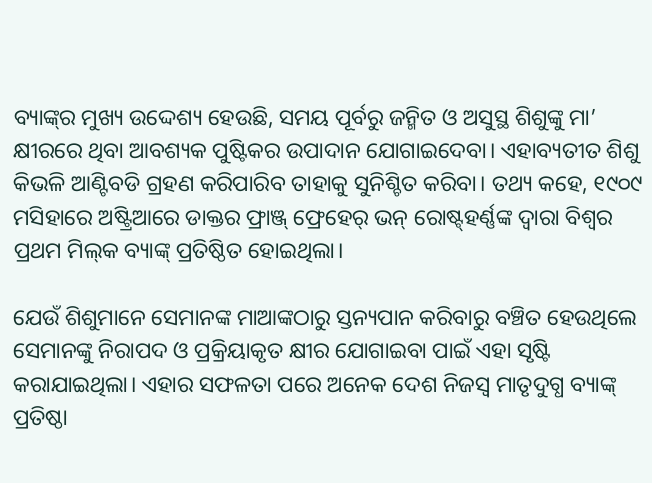ବ୍ୟାଙ୍କ୍‌ର ମୁଖ୍ୟ ଉଦ୍ଦେଶ୍ୟ ହେଉଛି, ସମୟ ପୂର୍ବରୁ ଜନ୍ମିତ ଓ ଅସୁସ୍ଥ ଶିଶୁଙ୍କୁ ମା’ କ୍ଷୀରରେ ଥିବା ଆବଶ୍ୟକ ପୁଷ୍ଟିକର ଉପାଦାନ ଯୋଗାଇଦେବା। ଏହାବ୍ୟତୀତ ଶିଶୁ କିଭଳି ଆଣ୍ଟିବଡି ଗ୍ରହଣ କରିପାରିବ ତାହାକୁ ସୁନିଶ୍ଚିତ କରିବା। ତଥ୍ୟ କହେ, ୧୯୦୯ ମସିହାରେ ଅଷ୍ଟ୍ରିଆରେ ଡାକ୍ତର ଫ୍ରାଞ୍ଜ୍‌ ଫ୍ରେହେର୍‌ ଭନ୍ ରୋଷ୍ଟ୍‌ହର୍ଣ୍ଣଙ୍କ ଦ୍ୱାରା ବିଶ୍ବର ପ୍ରଥମ ମିଲ୍‌କ ବ୍ୟାଙ୍କ୍‌ ପ୍ରତିଷ୍ଠିତ ହୋଇଥିଲା।

ଯେଉଁ ଶିଶୁମାନେ ସେମାନଙ୍କ ମାଆଙ୍କଠାରୁ ସ୍ତନ୍ୟପାନ କରିବାରୁ ବଞ୍ଚିତ ହେଉଥିଲେ ସେମାନଙ୍କୁ ନିରାପଦ ଓ ପ୍ରକ୍ରିୟାକୃତ କ୍ଷୀର ଯୋଗାଇବା ପାଇଁ ଏହା ସୃଷ୍ଟି କରାଯାଇଥିଲା। ଏହାର ସଫଳତା ପରେ ଅନେକ ଦେଶ ନିଜସ୍ୱ ମାତୃଦୁଗ୍ଧ ବ୍ୟାଙ୍କ୍‌ ପ୍ରତିଷ୍ଠା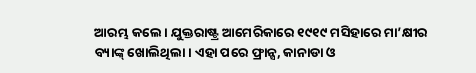ଆରମ୍ଭ କଲେ। ଯୁକ୍ତରାଷ୍ଟ୍ର ଆମେରିକାରେ ୧୯୧୯ ମସିହାରେ ମା’କ୍ଷୀର ବ୍ୟାଙ୍କ୍‌ ଖୋଲିଥିଲା। ଏହା ପରେ ଫ୍ରାନ୍ସ, କାନାଡା ଓ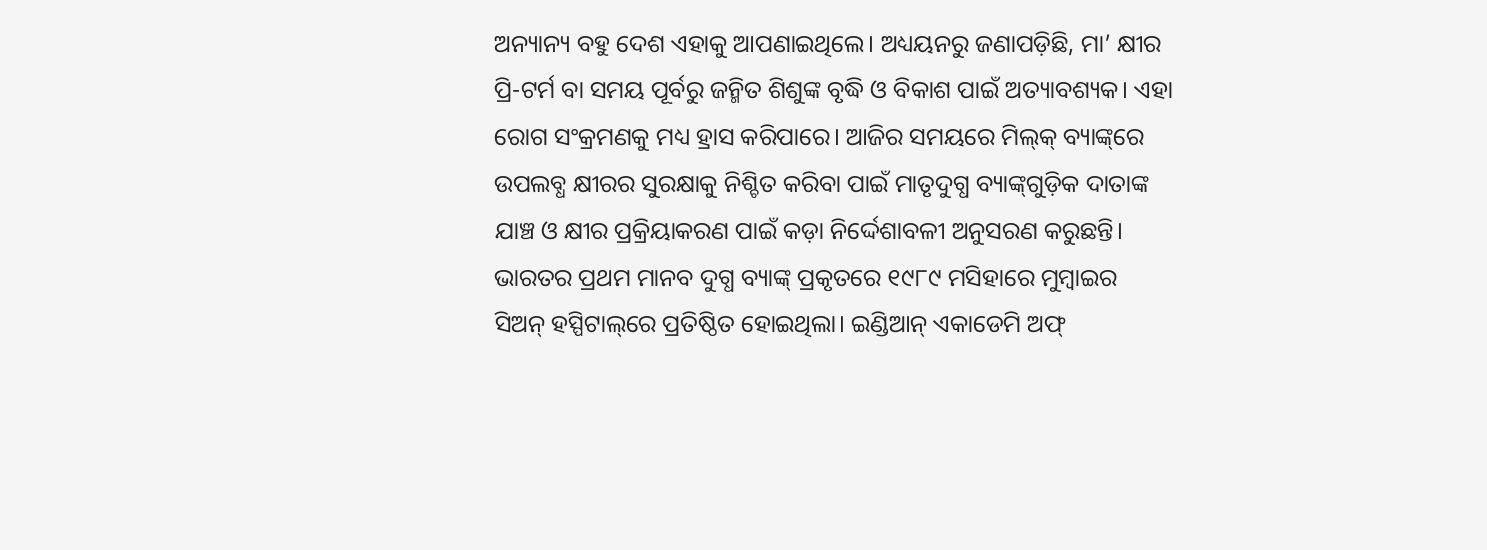ଅନ୍ୟାନ୍ୟ ବହୁ ଦେଶ ଏହାକୁ ଆପଣାଇଥିଲେ। ଅଧ୍ୟୟନରୁ ଜଣାପଡ଼ିଛି, ମା’ କ୍ଷୀର ପ୍ରି-ଟର୍ମ ବା ସମୟ ପୂର୍ବରୁ ଜନ୍ମିତ ଶିଶୁଙ୍କ ବୃଦ୍ଧି ଓ ବିକାଶ ପାଇଁ ଅତ୍ୟାବଶ୍ୟକ। ଏହା ରୋଗ ସଂକ୍ରମଣକୁ ମଧ୍ୟ ହ୍ରାସ କରିପାରେ। ଆଜିର ସମୟରେ ମିଲ୍‌କ୍‌ ବ୍ୟାଙ୍କ୍‌ରେ ଉପଲବ୍ଧ କ୍ଷୀରର ସୁରକ୍ଷାକୁ ନିଶ୍ଚିତ କରିବା ପାଇଁ ମାତୃଦୁଗ୍ଧ ବ୍ୟାଙ୍କ୍‌ଗୁଡ଼ିକ ଦାତାଙ୍କ ଯାଞ୍ଚ ଓ କ୍ଷୀର ପ୍ରକ୍ରିୟାକରଣ ପାଇଁ କଡ଼ା ନିର୍ଦ୍ଦେଶାବଳୀ ଅନୁସରଣ କରୁଛନ୍ତି। ଭାରତର ପ୍ରଥମ ମାନବ ଦୁଗ୍ଧ ବ୍ୟାଙ୍କ୍‌ ପ୍ରକୃତରେ ୧୯୮୯ ମସିହାରେ ମୁମ୍ବାଇର ସିଅନ୍ ହସ୍ପିଟାଲ୍‌ରେ ପ୍ରତିଷ୍ଠିତ ହୋଇଥିଲା। ଇଣ୍ଡିଆନ୍ ଏକାଡେମି ଅଫ୍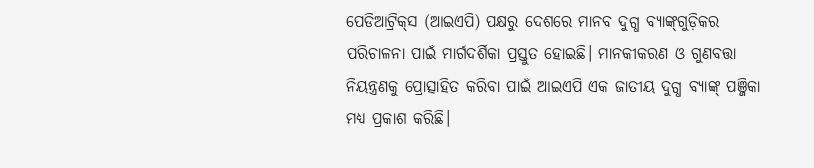ପେଡିଆଟ୍ରିକ୍‌ସ (ଆଇଏପି) ପକ୍ଷରୁ ଦେଶରେ ମାନବ ଦୁଗ୍ଧ ବ୍ୟାଙ୍କ୍‌ଗୁଡ଼ିକର ପରିଚାଳନା ପାଇଁ ମାର୍ଗଦର୍ଶିକା ପ୍ରସ୍ତୁତ ହୋଇଛି। ମାନକୀକରଣ ଓ ଗୁଣବତ୍ତା ନିୟନ୍ତ୍ରଣକୁ ପ୍ରୋତ୍ସାହିତ କରିବା ପାଇଁ ଆଇଏପି ଏକ ଜାତୀୟ ଦୁଗ୍ଧ ବ୍ୟାଙ୍କ୍‌ ପଞ୍ଜିକା ମଧ୍ୟ ପ୍ରକାଶ କରିଛି।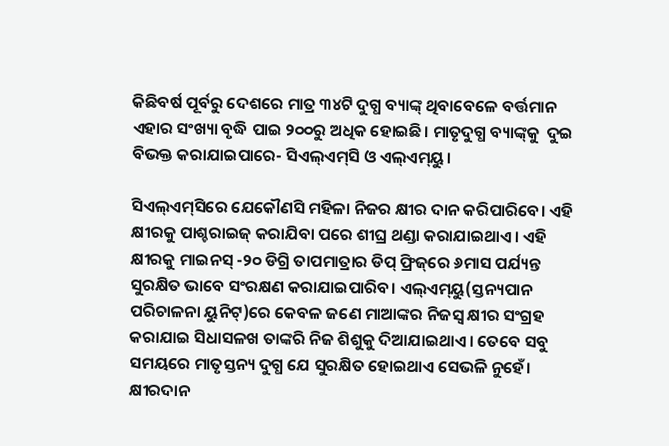କିଛିବର୍ଷ ପୂର୍ବରୁ ଦେଶରେ ମାତ୍ର ୩୪ଟି ଦୁଗ୍ଧ ବ୍ୟାଙ୍କ୍‌ ଥିବାବେଳେ ବର୍ତ୍ତମାନ ଏହାର ସଂଖ୍ୟା ବୃଦ୍ଧି ପାଇ ୨୦୦ରୁ ଅଧିକ ହୋଇଛି। ମାତୃଦୁଗ୍ଧ ବ୍ୟାଙ୍କ୍‌କୁ  ଦୁଇ ବିଭକ୍ତ କରାଯାଇପାରେ- ସିଏଲ୍ଏମ୍‌ସି ଓ ଏଲ୍ଏମ୍‌ୟୁ।

ସିଏଲ୍ଏମ୍‌ସିରେ ଯେକୌଣସି ମହିଳା ନିଜର କ୍ଷୀର ଦାନ କରିପାରିବେ। ଏହି କ୍ଷୀରକୁ ପାଶ୍ଚରାଇଜ୍ କରାଯିବା ପରେ ଶୀଘ୍ର ଥଣ୍ଡା କରାଯାଇଥାଏ। ଏହି କ୍ଷୀରକୁ ମାଇନସ୍ -୨୦ ଡିଗ୍ରି ତାପମାତ୍ରାର ଡିପ୍‌ ଫ୍ରିଜ୍‌ରେ ୬ମାସ ପର୍ଯ୍ୟନ୍ତ ସୁରକ୍ଷିତ ଭାବେ ସଂରକ୍ଷଣ କରାଯାଇପାରିବ। ଏଲ୍ଏମ୍‌ୟୁ(ସ୍ତନ୍ୟପାନ ପରିଚାଳନା ୟୁନିଟ୍‌)ରେ କେବଳ ଜଣେ ମାଆଙ୍କର ନିଜସ୍ୱ କ୍ଷୀର ସଂଗ୍ରହ କରାଯାଇ ସିଧାସଳଖ ତାଙ୍କରି ନିଜ ଶିଶୁକୁ ଦିଆଯାଇଥାଏ। ତେବେ ସବୁ ସମୟରେ ମାତୃସ୍ତନ୍ୟ ଦୁଗ୍ଧ ଯେ ସୁରକ୍ଷିତ ହୋଇଥାଏ ସେଭଳି ନୁହେଁ। କ୍ଷୀରଦାନ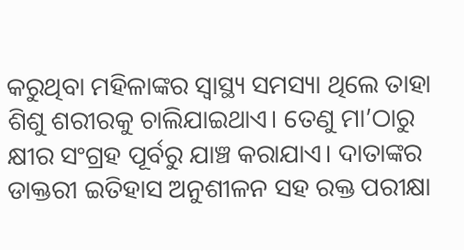କରୁଥିବା ମହିଳାଙ୍କର ସ୍ବାସ୍ଥ୍ୟ ସମସ୍ୟା ଥିଲେ ତାହା ଶିଶୁ ଶରୀରକୁ ଚାଲିଯାଇଥାଏ। ତେଣୁ ମା’ଠାରୁ କ୍ଷୀର ସଂଗ୍ରହ ପୂର୍ବରୁ ଯାଞ୍ଚ କରାଯାଏ। ଦାତାଙ୍କର ଡାକ୍ତରୀ ଇତିହାସ ଅନୁଶୀଳନ ସହ ରକ୍ତ ପରୀକ୍ଷା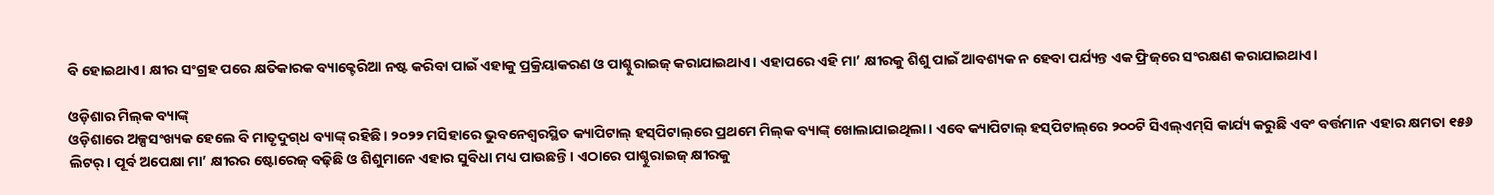ବି ହୋଇଥାଏ। କ୍ଷୀର ସଂଗ୍ରହ ପରେ କ୍ଷତିକାରକ ବ୍ୟାକ୍ଟେରିଆ ନଷ୍ଟ କରିବା ପାଇଁ ଏହାକୁ ପ୍ରକ୍ରିୟାକରଣ ଓ ପାଶ୍ଚୁରାଇଜ୍ କରାଯାଇଥାଏ। ଏହାପରେ ଏହି ମା’ କ୍ଷୀରକୁ ଶିଶୁ ପାଇଁ ଆବଶ୍ୟକ ନ ହେବା ପର୍ଯ୍ୟନ୍ତ ଏକ ଫ୍ରିଜ୍‌ରେ ସଂରକ୍ଷଣ କରାଯାଇଥାଏ।

ଓଡ଼ିଶାର ମିଲ୍‌କ ବ୍ୟାଙ୍କ୍‌
ଓଡ଼ିଶାରେ ଅଳ୍ପସଂଖ୍ୟକ ହେଲେ ବି ମାତୃଦୁଗ୍‌ଧ ବ୍ୟାଙ୍କ୍‌ ରହିଛି। ୨୦୨୨ ମସିହାରେ ଭୁବନେଶ୍ବରସ୍ଥିତ କ୍ୟାପିଟାଲ୍‌ ହସ୍‌ପିଟାଲ୍‌ରେ ପ୍ରଥମେ ମିଲ୍‌କ ବ୍ୟାଙ୍କ୍‌ ଖୋଲାଯାଇଥିଲା। ଏବେ କ୍ୟାପିଟାଲ୍‌ ହସ୍‌ପିଟାଲ୍‌ରେ ୨୦୦ଟି ସିଏଲ୍‌ଏମ୍‌ସି କାର୍ଯ୍ୟ କରୁଛି ଏବଂ ବର୍ତ୍ତମାନ ଏହାର କ୍ଷମତା ୧୫୬ ଲିଟର୍‌। ପୂର୍ବ ଅପେକ୍ଷା ମା’ କ୍ଷୀରର ଷ୍ଟୋରେଜ୍‌ ବଢ଼ିଛି ଓ ଶିଶୁମାନେ ଏହାର ସୁବିଧା ମଧ୍ୟ ପାଉଛନ୍ତି। ଏଠାରେ ପାଶ୍ଚୁରାଇଜ୍‌ କ୍ଷୀରକୁ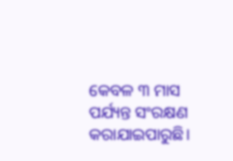କେବଳ ୩ ମାସ ପର୍ଯ୍ୟନ୍ତ ସଂରକ୍ଷଣ କରାଯାଇପାରୁଛି।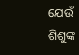ଯେଉଁ ଶିଶୁଙ୍କ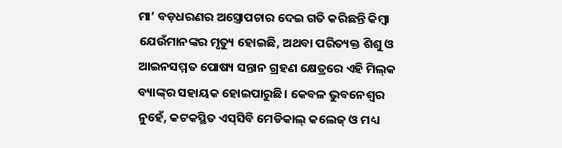ମା’ ବଡ଼ଧରଣର ଅସ୍ତ୍ରୋପଚାର ଦେଇ ଗତି କରିଛନ୍ତି କିମ୍ବା ଯେଉଁମାନଙ୍କର ମୃତ୍ୟୁ ହୋଇଛି, ଅଥବା ପରିତ୍ୟକ୍ତ ଶିଶୁ ଓ ଆଇନସମ୍ମତ ପୋଷ୍ୟ ସନ୍ତାନ ଗ୍ରହଣ କ୍ଷେତ୍ରରେ ଏହି ମିଲ୍‌କ ବ୍ୟା‌ଙ୍କ୍‌ର ସହାୟକ ହୋଇପାରୁଛି। କେବଳ ଭୁବନେଶ୍ବର ନୁହେଁ, କଟକସ୍ଥିତ ଏସ୍‌ସିବି ମେଡିକାଲ୍‌ କଲେଜ୍‌ ଓ ମଧ୍ୟ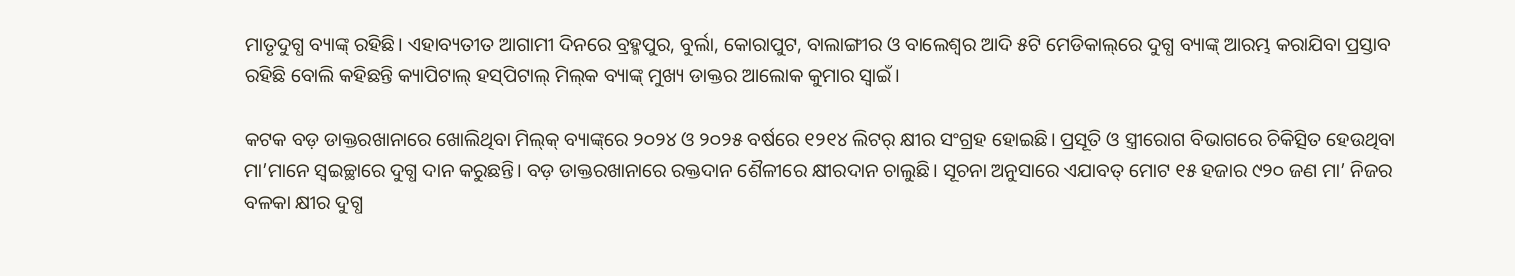ମାତୃଦୁଗ୍ଧ ବ୍ୟାଙ୍କ୍‌ ରହିଛି। ଏହାବ୍ୟତୀତ ଆଗାମୀ ଦିନରେ ବ୍ରହ୍ମପୁର, ବୁର୍ଲା, କୋରାପୁଟ, ବାଲାଙ୍ଗୀର ଓ ବାଲେଶ୍ୱର ଆଦି ୫ଟି ମେଡିକାଲ୍‌ରେ ଦୁଗ୍ଧ ବ୍ୟାଙ୍କ୍‌ ଆରମ୍ଭ କରାଯିବା ପ୍ରସ୍ତାବ ରହିଛି ବୋଲି କହିଛନ୍ତି କ୍ୟାପିଟାଲ୍‌ ହସ୍‌ପିଟାଲ୍‌ ମିଲ୍‌କ ବ୍ୟାଙ୍କ୍‌ ମୁଖ୍ୟ ଡାକ୍ତର ଆଲୋକ କୁମାର ସ୍ବାଇଁ।

କଟକ ବଡ଼ ଡାକ୍ତରଖାନାରେ ଖୋଲିଥିବା ମିଲ୍‌କ୍‌ ବ୍ୟାଙ୍କ୍‌ରେ ୨୦୨୪ ଓ ୨୦୨୫ ବର୍ଷରେ ୧୨୧୪ ଲିଟର୍‌ କ୍ଷୀର ସଂଗ୍ରହ ହୋଇଛି। ପ୍ରସୂତି ଓ ସ୍ତ୍ରୀରୋଗ ବିଭାଗରେ ଚିକିତ୍ସିତ ହେଉଥିବା ମା’ମାନେ ସ୍ବଇଚ୍ଛାରେ ଦୁଗ୍ଧ ଦାନ କରୁଛନ୍ତି। ବଡ଼ ଡାକ୍ତରଖାନାରେ ରକ୍ତଦାନ ଶୈଳୀରେ କ୍ଷୀରଦାନ ଚାଲୁଛି। ସୂଚନା ଅନୁସାରେ ଏଯାବତ୍‌ ମୋଟ ୧୫ ହଜାର ୯୨୦ ଜଣ ମା’ ନିଜର ବଳକା କ୍ଷୀର ଦୁଗ୍ଧ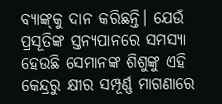ବ୍ୟାଙ୍କ୍‌କୁ ଦାନ କରିଛନ୍ତି। ଯେଉଁ ପ୍ରସୂତିଙ୍କ ସ୍ତନ୍ୟପାନରେ ସମସ୍ୟା ହେଉଛି ସେମାନଙ୍କ ଶିଶୁଙ୍କୁ ଏହି କେନ୍ଦ୍ରରୁ କ୍ଷୀର ସମ୍ପୂର୍ଣ୍ଣ ମାଗଣାରେ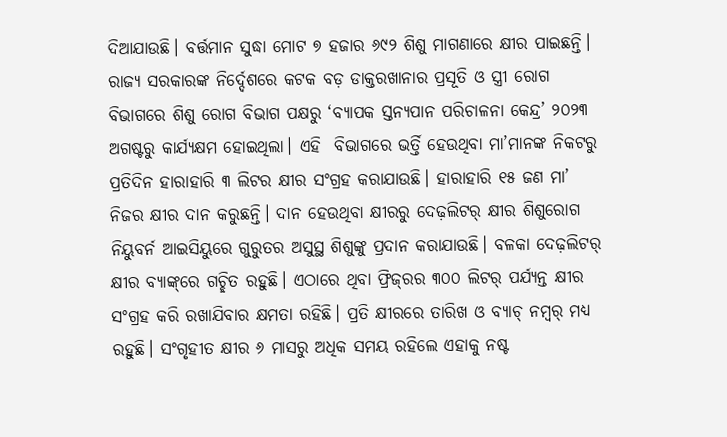ଦିଆଯାଉଛି। ବର୍ତ୍ତମାନ ସୁଦ୍ଧା ମୋଟ ୭ ହଜାର ୬୯୨ ଶିଶୁ ମାଗଣାରେ କ୍ଷୀର ପାଇଛନ୍ତି। ରାଜ୍ୟ ସରକାରଙ୍କ ନିର୍ଦ୍ଦେଶରେ କଟକ ବଡ଼ ଡାକ୍ତରଖାନାର ପ୍ରସୂତି ଓ ସ୍ତ୍ରୀ ରୋଗ ବିଭାଗରେ ଶିଶୁ ରୋଗ ବିଭାଗ ପକ୍ଷରୁ ‘ବ୍ୟାପକ ସ୍ତନ୍ୟପାନ ପରିଚାଳନା କେନ୍ଦ୍ର’ ୨୦୨୩ ଅଗଷ୍ଟରୁ କାର୍ଯ୍ୟକ୍ଷମ ହୋଇଥିଲା। ଏହି  ବିଭାଗରେ ଭର୍ତ୍ତି ହେଉଥିବା ମା’ମାନଙ୍କ ନିକଟରୁ ପ୍ରତିଦିନ ହାରାହାରି ୩ ଲିଟର କ୍ଷୀର ସଂଗ୍ରହ କରାଯାଉଛି। ହାରାହାରି ୧୫ ଜଣ ମା’ ନିଜର କ୍ଷୀର ଦାନ କରୁଛନ୍ତି। ଦାନ ହେଉଥିବା କ୍ଷୀରରୁ ଦେଢ଼ଲିଟର୍‌ କ୍ଷୀର ଶିଶୁରୋଗ ନିୟୁବର୍ନ ଆଇସିୟୁରେ ଗୁରୁତର ଅସୁସ୍ଥ ଶିଶୁଙ୍କୁ ପ୍ରଦାନ କରାଯାଉଛି। ବଳକା ଦେଢ଼ଲିଟର୍‌ କ୍ଷୀର ବ୍ୟାଙ୍କ୍‌ରେ ଗଚ୍ଛିତ ରହୁଛି। ଏଠାରେ ଥିବା ଫ୍ରିଜ୍‌ରର ୩୦୦ ଲିଟର୍‌ ପର୍ଯ୍ୟନ୍ତ କ୍ଷୀର ସଂଗ୍ରହ କରି ରଖାଯିବାର କ୍ଷମତା ରହିଛି। ପ୍ରତି କ୍ଷୀରରେ ତାରିଖ ଓ ବ୍ୟାଚ୍‌ ନମ୍ବର୍‌ ମଧ୍ୟ ରହୁଛି। ସଂଗୃହୀତ କ୍ଷୀର ୬ ମାସରୁ ଅଧିକ ସମୟ ରହିଲେ ଏହାକୁ ନଷ୍ଟ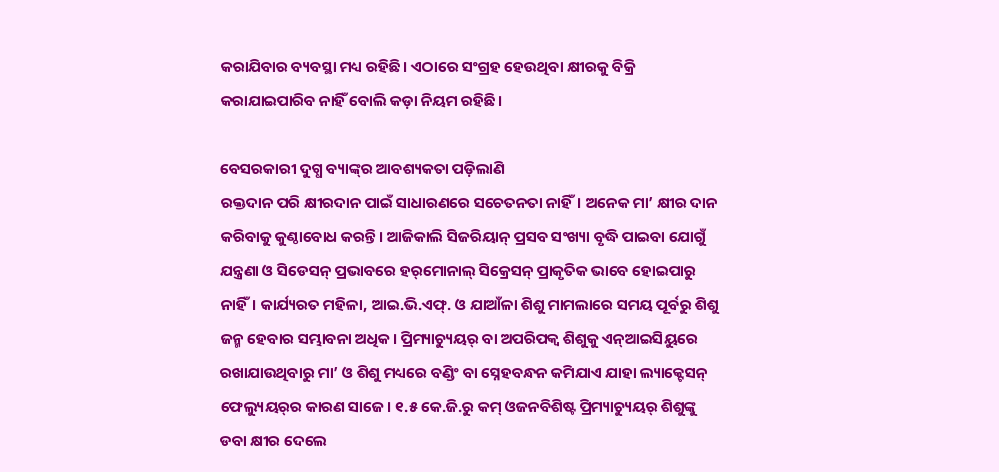କରାଯିବାର ବ୍ୟବସ୍ଥା ମଧ୍ୟ ରହିଛି। ଏଠାରେ ସଂଗ୍ରହ ହେଉଥିବା କ୍ଷୀରକୁ ବିକ୍ରି କରାଯାଇପାରିବ ନାହିଁ ବୋଲି କଡ଼ା ନିୟମ ରହିଛି।

ବେସରକାରୀ ଦୁଗ୍ଧ ବ୍ୟାଙ୍କ୍‌ର ଆବଶ୍ୟକତା ପଡ଼ିଲାଣି
ରକ୍ତଦାନ ପରି କ୍ଷୀରଦାନ ପାଇଁ ସାଧାରଣରେ ସଚେତନତା ନାହିଁ। ଅନେକ ମା’ କ୍ଷୀର ଦାନ କରିବାକୁ କୁଣ୍ଠାବୋଧ କରନ୍ତି। ଆଜିକାଲି ସିଜରିୟାନ୍ ପ୍ରସବ ସଂଖ୍ୟା ବୃଦ୍ଧି ପାଇବା ଯୋଗୁଁ ଯନ୍ତ୍ରଣା ଓ ସିଡେସନ୍ ପ୍ରଭାବରେ ହର୍‌ମୋନାଲ୍ ସିକ୍ରେସନ୍ ପ୍ରାକୃତିକ ଭାବେ ହୋଇପାରୁ ନାହିଁ। କାର୍ଯ୍ୟରତ ମହିଳା, ଆଇ.ଭି.ଏଫ୍. ଓ ଯାଆଁଳା ଶିଶୁ ମାମଲାରେ ସମୟ ପୂର୍ବରୁ ଶିଶୁ ଜନ୍ମ ହେବାର ସମ୍ଭାବନା ଅଧିକ। ପ୍ରିମ୍ୟାଚ୍ୟୁୟର୍ ବା ଅପରିପକ୍ବ ଶିଶୁକୁ ଏନ୍‌ଆଇସିୟୁରେ ରଖାଯାଉଥିବାରୁ ମା’ ଓ ଶିଶୁ ମଧ୍ୟରେ ବଣ୍ଡିଂ ବା ସ୍ନେହବନ୍ଧନ କମିଯାଏ ଯାହା ଲ୍ୟାକ୍ଟେସନ୍ ଫେଲ୍ୟୁୟର୍‌ର କାରଣ ସାଜେ। ୧.୫ କେ.ଜି.ରୁ କମ୍ ଓଜନବିଶିଷ୍ଟ ପ୍ରିମ୍ୟାଚ୍ୟୁୟର୍ ଶିଶୁଙ୍କୁ ଡବା କ୍ଷୀର ଦେଲେ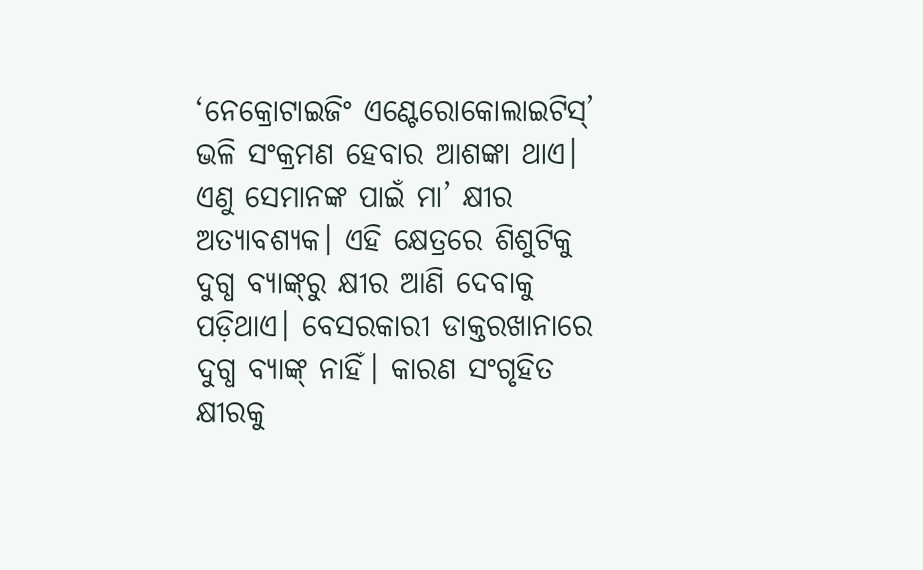‘ନେକ୍ରୋଟାଇଜିଂ ଏଣ୍ଟେରୋକୋଲାଇଟିସ୍’ ଭଳି ସଂକ୍ରମଣ ହେବାର ଆଶଙ୍କା ଥାଏ। ଏଣୁ ସେମାନଙ୍କ ପାଇଁ ମା’ କ୍ଷୀର ଅତ୍ୟାବଶ୍ୟକ। ଏହି କ୍ଷେତ୍ରରେ ଶିଶୁଟିକୁ ଦୁଗ୍ଧ ବ୍ୟାଙ୍କ୍‌ରୁ କ୍ଷୀର ଆଣି ଦେବାକୁ ପଡ଼ିଥାଏ। ବେସରକାରୀ ଡାକ୍ତରଖାନାରେ ଦୁଗ୍ଧ ବ୍ୟାଙ୍କ୍‌ ନାହିଁ। କାରଣ ସଂଗୃହିତ କ୍ଷୀରକୁ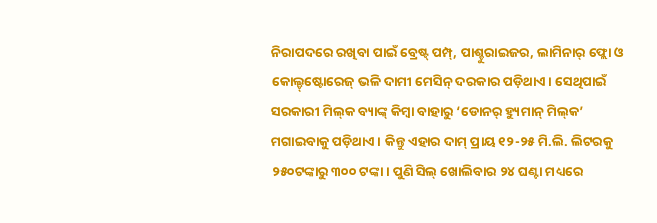ନିରାପଦରେ ରଖିବା ପାଇଁ ବ୍ରେଷ୍ଟ୍‌ ପମ୍ପ୍‌, ପାଶ୍ଚୁରାଇଜର, ଲାମିନାର୍‌ ଫ୍ଲୋ ଓ କୋଲ୍ଡ୍‌ଷ୍ଟୋରେଜ୍ ଭଳି ଦାମୀ ମେସିନ୍‌ ଦରକାର ପଡ଼ିଥାଏ। ସେଥିପାଇଁ ସରକାରୀ ମିଲ୍‌କ ବ୍ୟାଙ୍କ୍‌ କିମ୍ବା ବାହାରୁ ‘ଡୋନର୍ ହ୍ୟୁମାନ୍ ମିଲ୍‌କ’ ମଗାଇବାକୁ ପଡ଼ିଥାଏ। କିନ୍ତୁ ଏହାର ଦାମ୍ ପ୍ରାୟ ୧୨-୨୫ ମି.ଲି. ଲିଟରକୁ ୨୫୦ଟଙ୍କାରୁ ୩୦୦ ଟଙ୍କା। ପୁଣି ସିଲ୍ ଖୋଲିବାର ୨୪ ଘଣ୍ଟା ମଧ୍ୟରେ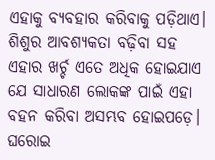ଏହାକୁ ବ୍ୟବହାର କରିବାକୁ ପଡ଼ିଥାଏ। ଶିଶୁର ଆବଶ୍ୟକତା ବଢ଼ିବା ସହ ଏହାର ଖର୍ଚ୍ଚ ଏତେ ଅଧିକ ହୋଇଯାଏ ଯେ ସାଧାରଣ ଲୋକଙ୍କ ପାଇଁ ଏହା ବହନ କରିବା ଅସମ୍ଭବ ହୋଇପଡ଼େ। ଘରୋଇ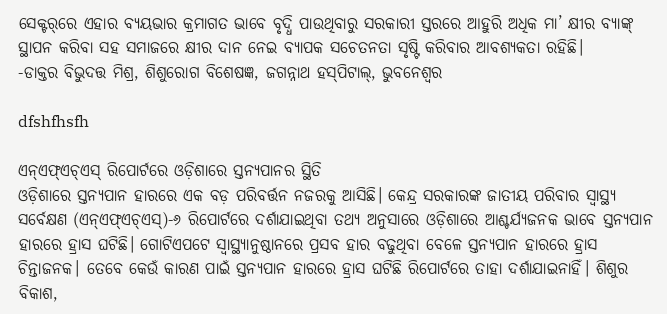ସେକ୍ଟର୍‌ରେ ଏହାର ବ୍ୟୟଭାର କ୍ରମାଗତ ଭାବେ ବୃଦ୍ଧି ପାଉଥିବାରୁ ସରକାରୀ ସ୍ତରରେ ଆହୁରି ଅଧିକ ମା’ କ୍ଷୀର ବ୍ୟାଙ୍କ୍‌ ସ୍ଥାପନ କରିବା ସହ ସମାଜରେ କ୍ଷୀର ଦାନ ନେଇ ବ୍ୟାପକ ସଚେତନତା ସୃଷ୍ଟି କରିବାର ଆବଶ୍ୟକତା ରହିଛି।
-ଡାକ୍ତର ବିଭୁଦତ୍ତ ମିଶ୍ର, ଶିଶୁରୋଗ ବିଶେଷଜ୍ଞ, ଜଗନ୍ନାଥ ହସ୍‌ପିଟାଲ୍‌, ଭୁବନେଶ୍ବର

dfshfhsfh

ଏନ୍‌ଏଫ୍‌ଏଚ୍‌ଏସ୍‌ ରିପୋର୍ଟରେ ଓଡ଼ିଶାରେ ସ୍ତନ୍ୟପାନର ସ୍ଥିତି
ଓଡ଼ିଶାରେ ସ୍ତନ୍ୟପାନ ହାରରେ ଏକ ବଡ଼ ପରିବର୍ତ୍ତନ ନଜରକୁ ଆସିଛି। କେନ୍ଦ୍ର ସରକାରଙ୍କ ଜାତୀୟ ପରିବାର ସ୍ବାସ୍ଥ୍ୟ ସର୍ବେକ୍ଷଣ (ଏନ୍ଏଫ୍ଏଚ୍ଏସ୍‌)-୬ ରିପୋର୍ଟରେ ଦର୍ଶାଯାଇଥିବା ତଥ୍ୟ ଅନୁସାରେ ଓଡ଼ିଶାରେ ଆଶ୍ଚର୍ଯ୍ୟଜନକ ଭାବେ ସ୍ତନ୍ୟପାନ ହାରରେ ହ୍ରାସ ଘଟିଛି। ଗୋଟିଏପଟେ ସ୍ବାସ୍ଥ୍ୟାନୁଷ୍ଠାନରେ ପ୍ରସବ ହାର ବଢୁଥିବା ବେଳେ ସ୍ତନ୍ୟପାନ ହାରରେ ହ୍ରାସ ଚିନ୍ତାଜନକ। ତେବେ କେଉଁ କାରଣ ପାଇଁ ସ୍ତନ୍ୟପାନ ହାରରେ ହ୍ରାସ ଘଟିଛି ରିପୋର୍ଟରେ ତାହା ଦର୍ଶାଯାଇନାହିଁ। ଶିଶୁର ବିକାଶ,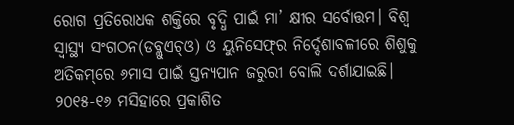ରୋଗ ପ୍ରତିରୋଧକ ଶକ୍ତିରେ ବୃଦ୍ଧି ପାଇଁ ମା’ କ୍ଷୀର ସର୍ବୋତ୍ତମ। ବିଶ୍ବ ସ୍ବାସ୍ଥ୍ୟ ସଂଗଠନ(ଡବ୍ଲୁଏଚ୍ଓ) ଓ ୟୁନିସେଫ୍‌ର ନିର୍ଦ୍ଦେଶାବଳୀରେ ଶିଶୁକୁ ଅତିକମ୍‌ରେ ୬ମାସ ପାଇଁ ସ୍ତନ୍ୟପାନ ଜରୁରୀ ବୋଲି ଦର୍ଶାଯାଇଛି। ୨୦୧୫-୧୬ ମସିହାରେ ପ୍ରକାଶିତ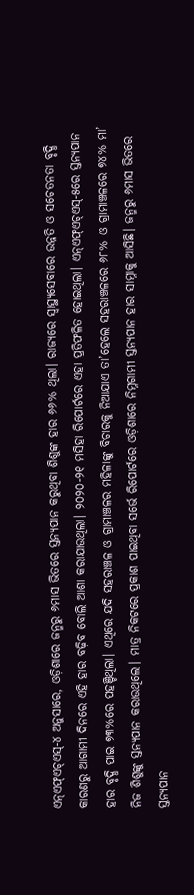ଏନ୍ଏଫ୍ଏଚ୍ଏସ୍-୪ ଅନୁସାରେ, ଓଡ଼ିଶାରେ ଜନ୍ମରୁ ୬ମାସ ଭିତରେ ସ୍ତନ୍ୟପାନ କରୁଥିବା ଶିଶୁଙ୍କ ହାର ୬୬% ଥିଲା। ରାଜ୍ୟରେ ସ୍ବାସ୍ଥ୍ୟସେବାରେ ଉନ୍ନତି ଓ ସଚେତନତା ବୃଦ୍ଧି କାରଣରୁ ଆଗାମୀ ଦିନରେ ଏହି ହାର ବଢ଼ିବ ବୋଲି ଆଶା କରାଯାଉଥିଲା। ୨୦୨୦-୨୧ ମସିହା ରିପୋର୍ଟରେ ଏହା ପ୍ରତିଫଳିତ ହୋଇଥିଲା। ଏନ୍ଏଫ୍ଏଚ୍ଏସ୍-୫ରେ ସ୍ତନ୍ୟପାନ ହାର ବୃଦ୍ଧି ପାଇ ୭୩%ରେ ପହଞ୍ଚିଥିଲା। ଏଥିରେ ଯଦି ସହରାଞ୍ଚଳ ଓ ଗ୍ରାମାଞ୍ଚଳର ମହିଳାଙ୍କୁ ବିଚାରକୁ ନିଆଯାଏ ତା’ହେଲେ ସହରାଞ୍ଚଳରେ ୬୮% ଓ ଗ୍ରାମାଞ୍ଚଳରେ ୭୪% ମା’ ନିଜ ଶିଶୁଙ୍କୁ ସ୍ତନ୍ୟପାନ କରାଉଥିଲେ। ମାତ୍ର ନିକଟରେ ପ୍ରକାଶ ପାଇଥିବା ସର୍ଭେ ରିପୋର୍ଟରେ ଓଡ଼ିଶାରେ ନିମ୍ନଗାମୀ ସ୍ତନ୍ୟପାନ ହାର ସାମ୍ନାକୁ ଆସିଛି। ଜନ୍ମରୁ ୬ମାସ ଭିତରେ ସ୍ତନ୍ୟପାନ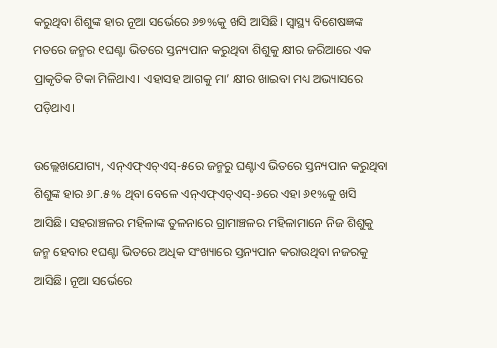କରୁଥିବା ଶିଶୁଙ୍କ ହାର ନୂଆ ସର୍ଭେରେ ୬୭%କୁ ଖସି ଆସିଛି। ସ୍ବାସ୍ଥ୍ୟ ବିଶେଷଜ୍ଞଙ୍କ ମତରେ ଜନ୍ମର ୧ଘଣ୍ଟା ଭିତରେ ସ୍ତନ୍ୟପାନ କରୁଥିବା ଶିଶୁକୁ କ୍ଷୀର ଜରିଆରେ ଏକ ପ୍ରାକୃତିକ ଟିକା ମିଳିଥାଏ। ଏହାସହ ଆଗକୁ ମା’ କ୍ଷୀର ଖାଇବା ମଧ୍ୟ ଅଭ୍ୟାସରେ ପଡ଼ିଥାଏ।

ଉଲ୍ଲେଖଯୋଗ୍ୟ, ଏନ୍ଏଫ୍ଏଚ୍ଏସ୍-୫ରେ ଜନ୍ମରୁ ଘଣ୍ଟାଏ ଭିତରେ ସ୍ତନ୍ୟପାନ କରୁଥିବା ଶିଶୁଙ୍କ ହାର ୬୮.୫% ଥିବା ବେଳେ ଏନ୍ଏଫ୍ଏଚ୍ଏସ୍-୬ରେ ଏହା ୬୧%କୁ ଖସି ଆସିଛି। ସହରାଞ୍ଚଳର ମହିଳାଙ୍କ ତୁଳନାରେ ଗ୍ରାମାଞ୍ଚଳର ମହିଳାମାନେ ନିଜ ଶିଶୁକୁ ଜନ୍ମ ହେବାର ୧ଘଣ୍ଟା ଭିତରେ ଅଧିକ ସଂଖ୍ୟାରେ ସ୍ତନ୍ୟପାନ କରାଉଥିବା ନଜରକୁ ଆସିଛି। ନୂଆ ସର୍ଭେରେ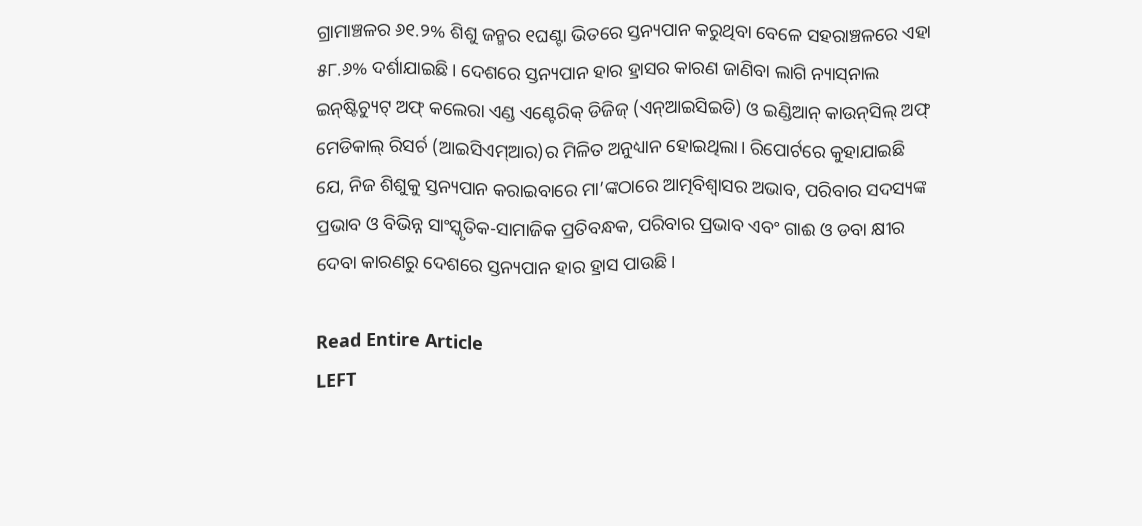ଗ୍ରାମାଞ୍ଚଳର ୬୧.୨% ଶିଶୁ ଜନ୍ମର ୧ଘଣ୍ଟା ଭିତରେ ସ୍ତନ୍ୟପାନ କରୁଥିବା ବେଳେ ସହରାଞ୍ଚଳରେ ଏହା ୫୮.୬% ଦର୍ଶାଯାଇଛି। ଦେଶରେ ସ୍ତନ୍ୟପାନ ହାର ହ୍ରାସର କାରଣ ଜାଣିବା ଲାଗି ନ୍ୟାସ୍‌ନାଲ ଇନ୍‌ଷ୍ଟିଚ୍ୟୁଟ୍‌ ଅଫ୍ କଲେରା ଏଣ୍ଡ ଏଣ୍ଟେରିକ୍ ଡିଜିଜ୍ (ଏନ୍ଆଇସିଇଡି) ଓ ଇଣ୍ଡିଆନ୍ କାଉନ୍‌ସିଲ୍‌ ଅଫ୍‌ ମେଡିକାଲ୍‌ ରିସର୍ଚ (ଆଇସିଏମ୍ଆର)ର ମିଳିତ ଅନୁଧ୍ୟାନ ହୋଇଥିଲା। ରିପୋର୍ଟରେ କୁହାଯାଇଛି ଯେ, ନିଜ ଶିଶୁକୁ ସ୍ତନ୍ୟପାନ କରାଇବାରେ ମା’ଙ୍କଠାରେ ଆତ୍ମବିଶ୍ବାସର ଅଭାବ, ପରିବାର ସଦସ୍ୟଙ୍କ ପ୍ରଭାବ ଓ ବିଭିନ୍ନ ସାଂସ୍କୃତିକ-ସାମାଜିକ ପ୍ରତିବନ୍ଧକ, ପରିବାର ପ୍ରଭାବ ଏବଂ ଗାଈ ଓ ଡବା କ୍ଷୀର ଦେବା କାରଣରୁ ଦେଶରେ ସ୍ତନ୍ୟପାନ ହାର ହ୍ରାସ ପାଉଛି।

Read Entire Article
LEFT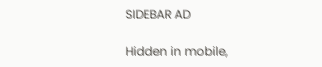SIDEBAR AD

Hidden in mobile,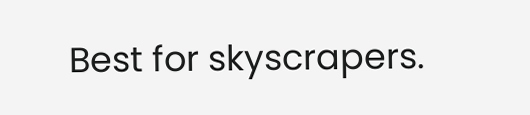Best for skyscrapers.